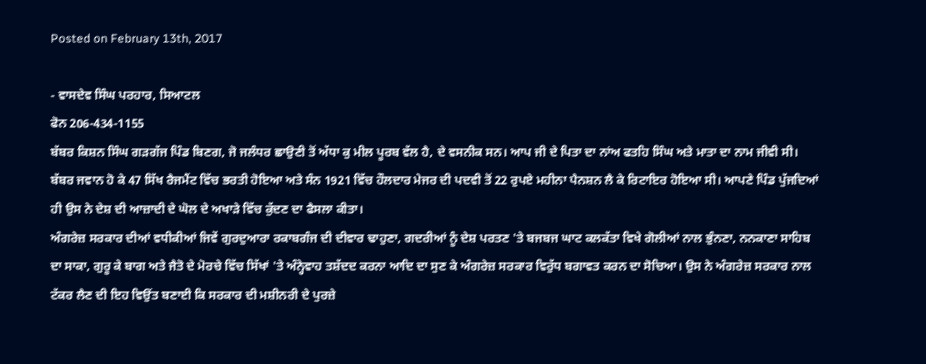Posted on February 13th, 2017

- ਵਾਸਦੇਵ ਸਿੰਘ ਪਰਹਾਰ, ਸਿਆਟਲ
ਫੋਨ 206-434-1155
ਬੱਬਰ ਕਿਸ਼ਨ ਸਿੰਘ ਗੜਗੱਜ ਪਿੰਡ ਬਿਣਗ, ਜੋ ਜਲੰਧਰ ਛਾਉਣੀ ਤੋਂ ਅੱਧਾ ਕੁ ਮੀਲ ਪੂਰਬ ਵੱਲ ਹੈ, ਦੇ ਵਸਨੀਕ ਸਨ। ਆਪ ਜੀ ਦੇ ਪਿਤਾ ਦਾ ਨਾਂਅ ਫਤਹਿ ਸਿੰਘ ਅਤੇ ਮਾਤਾ ਦਾ ਨਾਮ ਜੀਵੀ ਸੀ। ਬੱਬਰ ਜਵਾਨ ਹੋ ਕੇ 47 ਸਿੱਖ ਰੈਜਮੈਂਟ ਵਿੱਚ ਭਰਤੀ ਹੋਇਆ ਅਤੇ ਸੰਨ 1921 ਵਿੱਚ ਹੌਲਦਾਰ ਮੇਜਰ ਦੀ ਪਦਵੀ ਤੋਂ 22 ਰੁਪਏ ਮਹੀਨਾ ਪੈਨਸ਼ਨ ਲੈ ਕੇ ਰਿਟਾਇਰ ਹੋਇਆ ਸੀ। ਆਪਣੇ ਪਿੰਡ ਪੁੱਜਦਿਆਂ ਹੀ ਉਸ ਨੇ ਦੇਸ਼ ਦੀ ਆਜ਼ਾਦੀ ਦੇ ਘੋਲ ਦੇ ਅਖਾੜੇ ਵਿੱਚ ਕੁੱਦਣ ਦਾ ਫੈਸਲਾ ਕੀਤਾ।
ਅੰਗਰੇਜ਼ ਸਰਕਾਰ ਦੀਆਂ ਵਧੀਕੀਆਂ ਜਿਵੇਂ ਗੁਰਦੁਆਰਾ ਰਕਾਬਗੰਜ ਦੀ ਦੀਵਾਰ ਢਾਹੁਣਾ, ਗਦਰੀਆਂ ਨੂੰ ਦੇਸ਼ ਪਰਤਣ 'ਤੇ ਬਜਬਜ ਘਾਟ ਕਲਕੱਤਾ ਵਿਖੇ ਗੋਲੀਆਂ ਨਾਲ ਭੁੰਨਣਾ, ਨਨਕਾਣਾ ਸਾਹਿਬ ਦਾ ਸਾਕਾ, ਗੁਰੂ ਕੇ ਬਾਗ ਅਤੇ ਜੈਤੋ ਦੇ ਮੋਰਚੇ ਵਿੱਚ ਸਿੱਖਾਂ 'ਤੇ ਅੰਨ੍ਹੇਵਾਹ ਤਸ਼ੱਦਦ ਕਰਨਾ ਆਦਿ ਦਾ ਸੁਣ ਕੇ ਅੰਗਰੇਜ਼ ਸਰਕਾਰ ਵਿਰੁੱਧ ਬਗਾਵਤ ਕਰਨ ਦਾ ਸੋਚਿਆ। ਉਸ ਨੇ ਅੰਗਰੇਜ਼ ਸਰਕਾਰ ਨਾਲ ਟੱਕਰ ਲੈਣ ਦੀ ਇਹ ਵਿਉਂਤ ਬਣਾਈ ਕਿ ਸਰਕਾਰ ਦੀ ਮਸ਼ੀਨਰੀ ਦੇ ਪੁਰਜ਼ੇ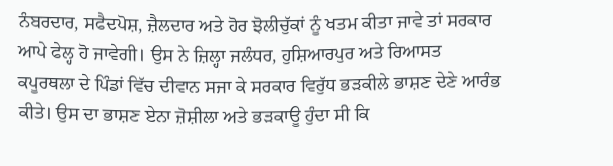ਨੰਬਰਦਾਰ, ਸਫੈਦਪੋਸ਼, ਜ਼ੈਲਦਾਰ ਅਤੇ ਹੋਰ ਝੋਲੀਚੁੱਕਾਂ ਨੂੰ ਖਤਮ ਕੀਤਾ ਜਾਵੇ ਤਾਂ ਸਰਕਾਰ ਆਪੇ ਫੇਲ੍ਹ ਹੋ ਜਾਵੇਗੀ। ਉਸ ਨੇ ਜ਼ਿਲ੍ਹਾ ਜਲੰਧਰ, ਹੁਸ਼ਿਆਰਪੁਰ ਅਤੇ ਰਿਆਸਤ ਕਪੂਰਥਲਾ ਦੇ ਪਿੰਡਾਂ ਵਿੱਚ ਦੀਵਾਨ ਸਜਾ ਕੇ ਸਰਕਾਰ ਵਿਰੁੱਧ ਭੜਕੀਲੇ ਭਾਸ਼ਣ ਦੇਣੇ ਆਰੰਭ ਕੀਤੇ। ਉਸ ਦਾ ਭਾਸ਼ਣ ਏਨਾ ਜ਼ੋਸ਼ੀਲਾ ਅਤੇ ਭੜਕਾਊ ਹੁੰਦਾ ਸੀ ਕਿ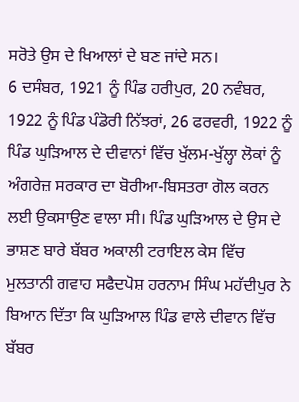ਸਰੋਤੇ ਉਸ ਦੇ ਖਿਆਲਾਂ ਦੇ ਬਣ ਜਾਂਦੇ ਸਨ।
6 ਦਸੰਬਰ, 1921 ਨੂੰ ਪਿੰਡ ਹਰੀਪੁਰ, 20 ਨਵੰਬਰ, 1922 ਨੂੰ ਪਿੰਡ ਪੰਡੋਰੀ ਨਿੱਝਰਾਂ, 26 ਫਰਵਰੀ, 1922 ਨੂੰ ਪਿੰਡ ਘੁੜਿਆਲ ਦੇ ਦੀਵਾਨਾਂ ਵਿੱਚ ਖੁੱਲਮ-ਖੁੱਲ੍ਹਾ ਲੋਕਾਂ ਨੂੰ ਅੰਗਰੇਜ਼ ਸਰਕਾਰ ਦਾ ਬੋਰੀਆ-ਬਿਸਤਰਾ ਗੋਲ ਕਰਨ ਲਈ ਉਕਸਾਉਣ ਵਾਲਾ ਸੀ। ਪਿੰਡ ਘੁੜਿਆਲ ਦੇ ਉਸ ਦੇ ਭਾਸ਼ਣ ਬਾਰੇ ਬੱਬਰ ਅਕਾਲੀ ਟਰਾਇਲ ਕੇਸ ਵਿੱਚ ਮੁਲਤਾਨੀ ਗਵਾਹ ਸਫੈਦਪੋਸ਼ ਹਰਨਾਮ ਸਿੰਘ ਮਹੱਦੀਪੁਰ ਨੇ ਬਿਆਨ ਦਿੱਤਾ ਕਿ ਘੁੜਿਆਲ ਪਿੰਡ ਵਾਲੇ ਦੀਵਾਨ ਵਿੱਚ ਬੱਬਰ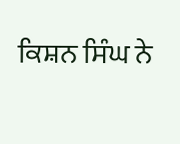ਕਿਸ਼ਨ ਸਿੰਘ ਨੇ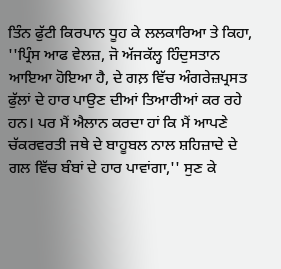ਤਿੰਨ ਫੁੱਟੀ ਕਿਰਪਾਨ ਧੂਹ ਕੇ ਲਲਕਾਰਿਆ ਤੇ ਕਿਹਾ, ''ਪ੍ਰਿੰਸ ਆਫ ਵੇਲਜ਼, ਜੋ ਅੱਜਕੱਲ੍ਹ ਹਿੰਦੁਸਤਾਨ ਆਇਆ ਹੋਇਆ ਹੈ, ਦੇ ਗਲ਼ ਵਿੱਚ ਅੰਗਰੇਜ਼ਪ੍ਰਸਤ ਫੁੱਲਾਂ ਦੇ ਹਾਰ ਪਾਉਣ ਦੀਆਂ ਤਿਆਰੀਆਂ ਕਰ ਰਹੇ ਹਨ। ਪਰ ਮੈਂ ਐਲਾਨ ਕਰਦਾ ਹਾਂ ਕਿ ਮੈਂ ਆਪਣੇ ਚੱਕਰਵਰਤੀ ਜਥੇ ਦੇ ਬਾਹੂਬਲ ਨਾਲ ਸ਼ਹਿਜ਼ਾਦੇ ਦੇ ਗਲ ਵਿੱਚ ਬੰਬਾਂ ਦੇ ਹਾਰ ਪਾਵਾਂਗਾ,'' ਸੁਣ ਕੇ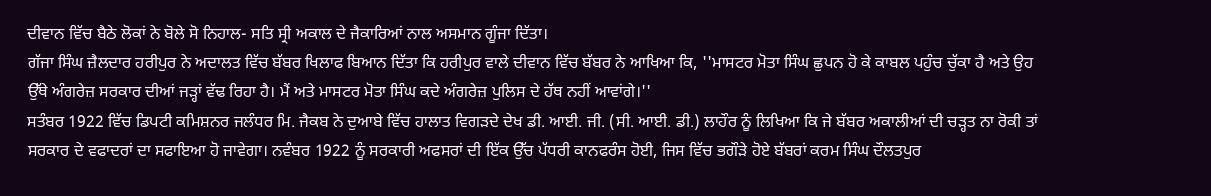ਦੀਵਾਨ ਵਿੱਚ ਬੈਠੇ ਲੋਕਾਂ ਨੇ ਬੋਲੇ ਸੋ ਨਿਹਾਲ- ਸਤਿ ਸ੍ਰੀ ਅਕਾਲ ਦੇ ਜੈਕਾਰਿਆਂ ਨਾਲ ਅਸਮਾਨ ਗੂੰਜਾ ਦਿੱਤਾ।
ਗੱਜਾ ਸਿੰਘ ਜ਼ੈਲਦਾਰ ਹਰੀਪੁਰ ਨੇ ਅਦਾਲਤ ਵਿੱਚ ਬੱਬਰ ਖਿਲਾਫ ਬਿਆਨ ਦਿੱਤਾ ਕਿ ਹਰੀਪੁਰ ਵਾਲੇ ਦੀਵਾਨ ਵਿੱਚ ਬੱਬਰ ਨੇ ਆਖਿਆ ਕਿ, ''ਮਾਸਟਰ ਮੋਤਾ ਸਿੰਘ ਛੁਪਨ ਹੋ ਕੇ ਕਾਬਲ ਪਹੁੰਚ ਚੁੱਕਾ ਹੈ ਅਤੇ ਉਹ ਉੱਥੇ ਅੰਗਰੇਜ਼ ਸਰਕਾਰ ਦੀਆਂ ਜੜ੍ਹਾਂ ਵੱਢ ਰਿਹਾ ਹੈ। ਮੈਂ ਅਤੇ ਮਾਸਟਰ ਮੋਤਾ ਸਿੰਘ ਕਦੇ ਅੰਗਰੇਜ਼ ਪੁਲਿਸ ਦੇ ਹੱਥ ਨਹੀਂ ਆਵਾਂਗੇ।''
ਸਤੰਬਰ 1922 ਵਿੱਚ ਡਿਪਟੀ ਕਮਿਸ਼ਨਰ ਜਲੰਧਰ ਮਿ. ਜੈਕਬ ਨੇ ਦੁਆਬੇ ਵਿੱਚ ਹਾਲਾਤ ਵਿਗੜਦੇ ਦੇਖ ਡੀ. ਆਈ. ਜੀ. (ਸੀ. ਆਈ. ਡੀ.) ਲਾਹੌਰ ਨੂੰ ਲਿਖਿਆ ਕਿ ਜੇ ਬੱਬਰ ਅਕਾਲੀਆਂ ਦੀ ਚੜ੍ਹਤ ਨਾ ਰੋਕੀ ਤਾਂ ਸਰਕਾਰ ਦੇ ਵਫਾਦਰਾਂ ਦਾ ਸਫਾਇਆ ਹੋ ਜਾਵੇਗਾ। ਨਵੰਬਰ 1922 ਨੂੰ ਸਰਕਾਰੀ ਅਫਸਰਾਂ ਦੀ ਇੱਕ ਉੱਚ ਪੱਧਰੀ ਕਾਨਫਰੰਸ ਹੋਈ, ਜਿਸ ਵਿੱਚ ਭਗੌੜੇ ਹੋਏ ਬੱਬਰਾਂ ਕਰਮ ਸਿੰਘ ਦੌਲਤਪੁਰ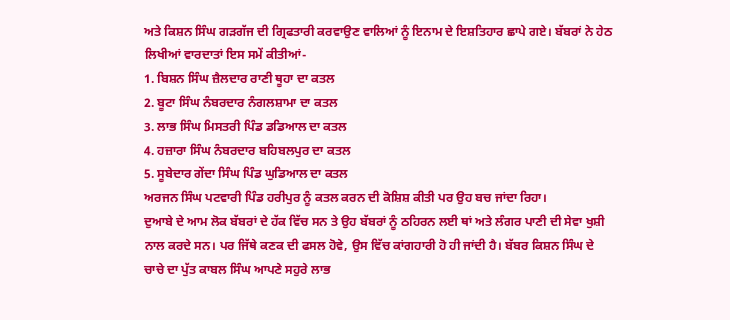ਅਤੇ ਕਿਸ਼ਨ ਸਿੰਘ ਗੜਗੱਜ ਦੀ ਗ੍ਰਿਫਤਾਰੀ ਕਰਵਾਉਣ ਵਾਲਿਆਂ ਨੂੰ ਇਨਾਮ ਦੇ ਇਸ਼ਤਿਹਾਰ ਛਾਪੇ ਗਏ। ਬੱਬਰਾਂ ਨੇ ਹੇਠ ਲਿਖੀਆਂ ਵਾਰਦਾਤਾਂ ਇਸ ਸਮੇਂ ਕੀਤੀਆਂ-
1. ਬਿਸ਼ਨ ਸਿੰਘ ਜ਼ੈਲਦਾਰ ਰਾਣੀ ਥੂਹਾ ਦਾ ਕਤਲ
2. ਬੂਟਾ ਸਿੰਘ ਨੰਬਰਦਾਰ ਨੰਗਲਸ਼ਾਮਾ ਦਾ ਕਤਲ
3. ਲਾਭ ਸਿੰਘ ਮਿਸਤਰੀ ਪਿੰਡ ਡਡਿਆਲ ਦਾ ਕਤਲ
4. ਹਜ਼ਾਰਾ ਸਿੰਘ ਨੰਬਰਦਾਰ ਬਹਿਬਲਪੁਰ ਦਾ ਕਤਲ
5. ਸੂਬੇਦਾਰ ਗੇਂਦਾ ਸਿੰਘ ਪਿੰਡ ਘੁਡਿਆਲ ਦਾ ਕਤਲ
ਅਰਜਨ ਸਿੰਘ ਪਟਵਾਰੀ ਪਿੰਡ ਹਰੀਪੁਰ ਨੂੰ ਕਤਲ ਕਰਨ ਦੀ ਕੋਸ਼ਿਸ਼ ਕੀਤੀ ਪਰ ਉਹ ਬਚ ਜਾਂਦਾ ਰਿਹਾ।
ਦੁਆਬੇ ਦੇ ਆਮ ਲੋਕ ਬੱਬਰਾਂ ਦੇ ਹੱਕ ਵਿੱਚ ਸਨ ਤੇ ਉਹ ਬੱਬਰਾਂ ਨੂੰ ਠਹਿਰਨ ਲਈ ਥਾਂ ਅਤੇ ਲੰਗਰ ਪਾਣੀ ਦੀ ਸੇਵਾ ਖੁਸ਼ੀ ਨਾਲ ਕਰਦੇ ਸਨ। ਪਰ ਜਿੱਥੇ ਕਣਕ ਦੀ ਫਸਲ ਹੋਵੇ, ਉਸ ਵਿੱਚ ਕਾਂਗਹਾਰੀ ਹੋ ਹੀ ਜਾਂਦੀ ਹੈ। ਬੱਬਰ ਕਿਸ਼ਨ ਸਿੰਘ ਦੇ ਚਾਚੇ ਦਾ ਪੁੱਤ ਕਾਬਲ ਸਿੰਘ ਆਪਣੇ ਸਹੁਰੇ ਲਾਭ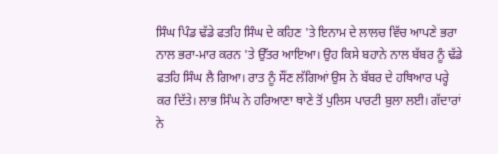ਸਿੰਘ ਪਿੰਡ ਢੱਡੇ ਫਤਹਿ ਸਿੰਘ ਦੇ ਕਹਿਣ 'ਤੇ ਇਨਾਮ ਦੇ ਲਾਲਚ ਵਿੱਚ ਆਪਣੇ ਭਰਾ ਨਾਲ ਭਰਾ-ਮਾਰ ਕਰਨ 'ਤੇ ਉੱਤਰ ਆਇਆ। ਉਹ ਕਿਸੇ ਬਹਾਨੇ ਨਾਲ ਬੱਬਰ ਨੂੰ ਢੱਡੇ ਫਤਹਿ ਸਿੰਘ ਲੈ ਗਿਆ। ਰਾਤ ਨੂੰ ਸੌਂਣ ਲੱਗਿਆਂ ਉਸ ਨੇ ਬੱਬਰ ਦੇ ਹਥਿਆਰ ਪਰ੍ਹੇ ਕਰ ਦਿੱਤੇ। ਲਾਭ ਸਿੰਘ ਨੇ ਹਰਿਆਣਾ ਥਾਣੇ ਤੋਂ ਪੁਲਿਸ ਪਾਰਟੀ ਬੁਲਾ ਲਈ। ਗੱਦਾਰਾਂ ਨੇ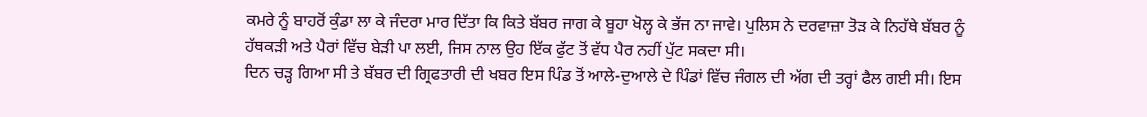ਕਮਰੇ ਨੂੰ ਬਾਹਰੋਂ ਕੁੰਡਾ ਲਾ ਕੇ ਜੰਦਰਾ ਮਾਰ ਦਿੱਤਾ ਕਿ ਕਿਤੇ ਬੱਬਰ ਜਾਗ ਕੇ ਬੂਹਾ ਖੋਲ੍ਹ ਕੇ ਭੱਜ ਨਾ ਜਾਵੇ। ਪੁਲਿਸ ਨੇ ਦਰਵਾਜ਼ਾ ਤੋੜ ਕੇ ਨਿਹੱਥੇ ਬੱਬਰ ਨੂੰ ਹੱਥਕੜੀ ਅਤੇ ਪੈਰਾਂ ਵਿੱਚ ਬੇੜੀ ਪਾ ਲਈ, ਜਿਸ ਨਾਲ ਉਹ ਇੱਕ ਫੁੱਟ ਤੋਂ ਵੱਧ ਪੈਰ ਨਹੀਂ ਪੁੱਟ ਸਕਦਾ ਸੀ।
ਦਿਨ ਚੜ੍ਹ ਗਿਆ ਸੀ ਤੇ ਬੱਬਰ ਦੀ ਗ੍ਰਿਫਤਾਰੀ ਦੀ ਖਬਰ ਇਸ ਪਿੰਡ ਤੋਂ ਆਲੇ-ਦੁਆਲੇ ਦੇ ਪਿੰਡਾਂ ਵਿੱਚ ਜੰਗਲ ਦੀ ਅੱਗ ਦੀ ਤਰ੍ਹਾਂ ਫੈਲ ਗਈ ਸੀ। ਇਸ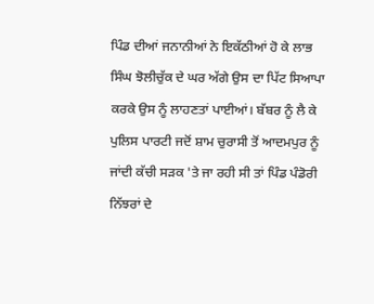ਪਿੰਡ ਦੀਆਂ ਜਨਾਨੀਆਂ ਨੇ ਇਕੱਠੀਆਂ ਹੋ ਕੇ ਲਾਭ ਸਿੰਘ ਝੋਲੀਚੁੱਕ ਦੇ ਘਰ ਅੱਗੇ ਉਸ ਦਾ ਪਿੱਟ ਸਿਆਪਾ ਕਰਕੇ ਉਸ ਨੂੰ ਲਾਹਣਤਾਂ ਪਾਈਆਂ। ਬੱਬਰ ਨੂੰ ਲੈ ਕੇ ਪੁਲਿਸ ਪਾਰਟੀ ਜਦੋਂ ਸ਼ਾਮ ਚੁਰਾਸੀ ਤੋਂ ਆਦਮਪੁਰ ਨੂੰ ਜਾਂਦੀ ਕੱਚੀ ਸੜਕ 'ਤੇ ਜਾ ਰਹੀ ਸੀ ਤਾਂ ਪਿੰਡ ਪੰਡੋਰੀ ਨਿੱਝਰਾਂ ਦੇ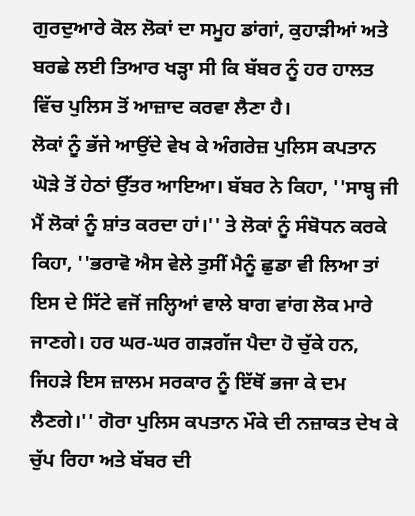ਗੁਰਦੁਆਰੇ ਕੋਲ ਲੋਕਾਂ ਦਾ ਸਮੂਹ ਡਾਂਗਾਂ, ਕੁਹਾੜੀਆਂ ਅਤੇ ਬਰਛੇ ਲਈ ਤਿਆਰ ਖੜ੍ਹਾ ਸੀ ਕਿ ਬੱਬਰ ਨੂੰ ਹਰ ਹਾਲਤ ਵਿੱਚ ਪੁਲਿਸ ਤੋਂ ਆਜ਼ਾਦ ਕਰਵਾ ਲੈਣਾ ਹੈ।
ਲੋਕਾਂ ਨੂੰ ਭੱਜੇ ਆਉਂਦੇ ਵੇਖ ਕੇ ਅੰਗਰੇਜ਼ ਪੁਲਿਸ ਕਪਤਾਨ ਘੋੜੇ ਤੋਂ ਹੇਠਾਂ ਉੱਤਰ ਆਇਆ। ਬੱਬਰ ਨੇ ਕਿਹਾ, ''ਸਾਬ੍ਹ ਜੀ ਮੈਂ ਲੋਕਾਂ ਨੂੰ ਸ਼ਾਂਤ ਕਰਦਾ ਹਾਂ।'' ਤੇ ਲੋਕਾਂ ਨੂੰ ਸੰਬੋਧਨ ਕਰਕੇ ਕਿਹਾ, ''ਭਰਾਵੋ ਐਸ ਵੇਲੇ ਤੁਸੀਂ ਮੈਨੂੰ ਛੁਡਾ ਵੀ ਲਿਆ ਤਾਂ ਇਸ ਦੇ ਸਿੱਟੇ ਵਜੋਂ ਜਲ੍ਹਿਆਂ ਵਾਲੇ ਬਾਗ ਵਾਂਗ ਲੋਕ ਮਾਰੇ ਜਾਣਗੇ। ਹਰ ਘਰ-ਘਰ ਗੜਗੱਜ ਪੈਦਾ ਹੋ ਚੁੱਕੇ ਹਨ, ਜਿਹੜੇ ਇਸ ਜ਼ਾਲਮ ਸਰਕਾਰ ਨੂੰ ਇੱਥੋਂ ਭਜਾ ਕੇ ਦਮ ਲੈਣਗੇ।'' ਗੋਰਾ ਪੁਲਿਸ ਕਪਤਾਨ ਮੌਕੇ ਦੀ ਨਜ਼ਾਕਤ ਦੇਖ ਕੇ ਚੁੱਪ ਰਿਹਾ ਅਤੇ ਬੱਬਰ ਦੀ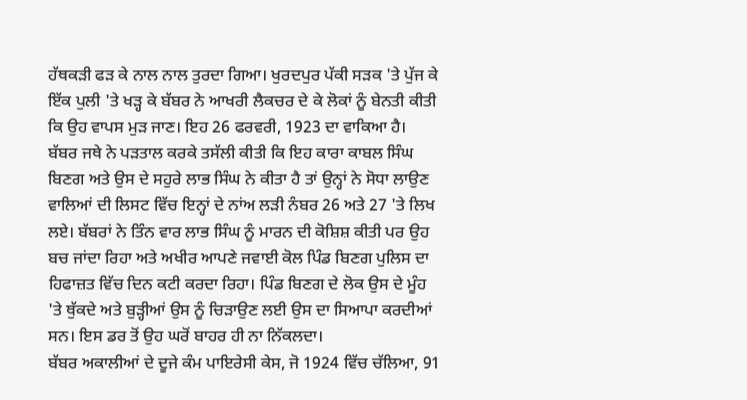ਹੱਥਕੜੀ ਫੜ ਕੇ ਨਾਲ ਨਾਲ ਤੁਰਦਾ ਗਿਆ। ਖੁਰਦਪੁਰ ਪੱਕੀ ਸੜਕ 'ਤੇ ਪੁੱਜ ਕੇ ਇੱਕ ਪੁਲੀ 'ਤੇ ਖੜ੍ਹ ਕੇ ਬੱਬਰ ਨੇ ਆਖਰੀ ਲੈਕਚਰ ਦੇ ਕੇ ਲੋਕਾਂ ਨੂੰ ਬੇਨਤੀ ਕੀਤੀ ਕਿ ਉਹ ਵਾਪਸ ਮੁੜ ਜਾਣ। ਇਹ 26 ਫਰਵਰੀ, 1923 ਦਾ ਵਾਕਿਆ ਹੈ।
ਬੱਬਰ ਜਥੇ ਨੇ ਪੜਤਾਲ ਕਰਕੇ ਤਸੱਲੀ ਕੀਤੀ ਕਿ ਇਹ ਕਾਰਾ ਕਾਬਲ ਸਿੰਘ ਬਿਣਗ ਅਤੇ ਉਸ ਦੇ ਸਹੁਰੇ ਲਾਭ ਸਿੰਘ ਨੇ ਕੀਤਾ ਹੈ ਤਾਂ ਉਨ੍ਹਾਂ ਨੇ ਸੋਧਾ ਲਾਉਣ ਵਾਲਿਆਂ ਦੀ ਲਿਸਟ ਵਿੱਚ ਇਨ੍ਹਾਂ ਦੇ ਨਾਂਅ ਲੜੀ ਨੰਬਰ 26 ਅਤੇ 27 'ਤੇ ਲਿਖ ਲਏ। ਬੱਬਰਾਂ ਨੇ ਤਿੰਨ ਵਾਰ ਲਾਭ ਸਿੰਘ ਨੂੰ ਮਾਰਨ ਦੀ ਕੋਸ਼ਿਸ਼ ਕੀਤੀ ਪਰ ਉਹ ਬਚ ਜਾਂਦਾ ਰਿਹਾ ਅਤੇ ਅਖੀਰ ਆਪਣੇ ਜਵਾਈ ਕੋਲ ਪਿੰਡ ਬਿਣਗ ਪੁਲਿਸ ਦਾ ਹਿਫਾਜ਼ਤ ਵਿੱਚ ਦਿਨ ਕਟੀ ਕਰਦਾ ਰਿਹਾ। ਪਿੰਡ ਬਿਣਗ ਦੇ ਲੋਕ ਉਸ ਦੇ ਮੂੰਹ 'ਤੇ ਥੁੱਕਦੇ ਅਤੇ ਬੁੜ੍ਹੀਆਂ ਉਸ ਨੂੰ ਚਿੜਾਉਣ ਲਈ ਉਸ ਦਾ ਸਿਆਪਾ ਕਰਦੀਆਂ ਸਨ। ਇਸ ਡਰ ਤੋਂ ਉਹ ਘਰੋਂ ਬਾਹਰ ਹੀ ਨਾ ਨਿੱਕਲਦਾ।
ਬੱਬਰ ਅਕਾਲੀਆਂ ਦੇ ਦੂਜੇ ਕੰਮ ਪਾਇਰੇਸੀ ਕੇਸ, ਜੋ 1924 ਵਿੱਚ ਚੱਲਿਆ, 91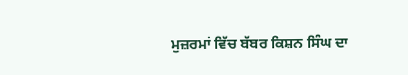ਮੁਜ਼ਰਮਾਂ ਵਿੱਚ ਬੱਬਰ ਕਿਸ਼ਨ ਸਿੰਘ ਦਾ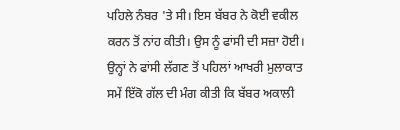ਪਹਿਲੇ ਨੰਬਰ 'ਤੇ ਸੀ। ਇਸ ਬੱਬਰ ਨੇ ਕੋਈ ਵਕੀਲ ਕਰਨ ਤੋਂ ਨਾਂਹ ਕੀਤੀ। ਉਸ ਨੂੰ ਫਾਂਸੀ ਦੀ ਸਜ਼ਾ ਹੋਈ। ਉਨ੍ਹਾਂ ਨੇ ਫਾਂਸੀ ਲੱਗਣ ਤੋਂ ਪਹਿਲਾਂ ਆਖਰੀ ਮੁਲਾਕਾਤ ਸਮੇਂ ਇੱਕੋ ਗੱਲ ਦੀ ਮੰਗ ਕੀਤੀ ਕਿ ਬੱਬਰ ਅਕਾਲੀ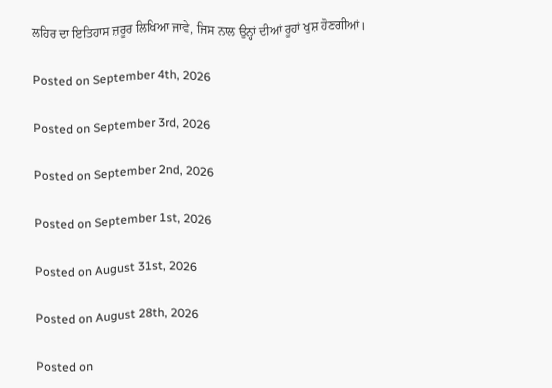ਲਹਿਰ ਦਾ ਇਤਿਹਾਸ ਜ਼ਰੂਰ ਲਿਖਿਆ ਜਾਵੇ, ਜਿਸ ਨਾਲ ਉਨ੍ਹਾਂ ਦੀਆਂ ਰੂਹਾਂ ਖੁਸ਼ ਹੋਣਗੀਆਂ।

Posted on September 4th, 2026

Posted on September 3rd, 2026

Posted on September 2nd, 2026

Posted on September 1st, 2026

Posted on August 31st, 2026

Posted on August 28th, 2026

Posted on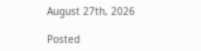August 27th, 2026

Posted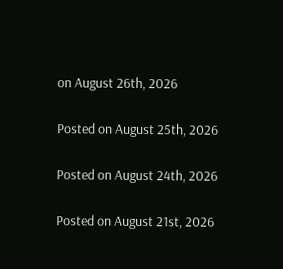on August 26th, 2026

Posted on August 25th, 2026

Posted on August 24th, 2026

Posted on August 21st, 2026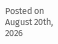Posted on August 20th, 2026